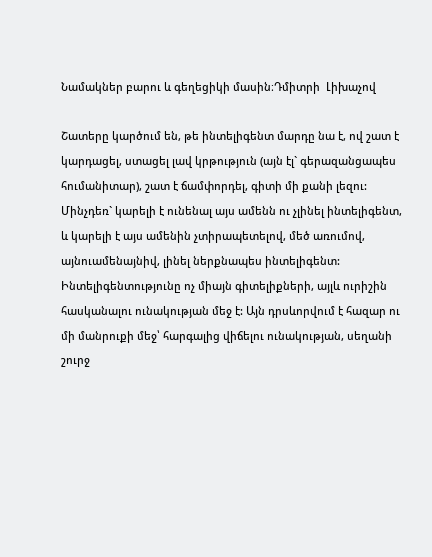Նամակներ բարու և գեղեցիկի մասին։Դմիտրի  Լիխաչով

Շատերը կարծում են, թե ինտելիգենտ մարդը նա է, ով շատ է կարդացել, ստացել լավ կրթություն (այն էլ` գերազանցապես հումանիտար), շատ է ճամփորդել, գիտի մի քանի լեզու:
Մինչդեռ` կարելի է ունենալ այս ամենն ու չլինել ինտելիգենտ, և կարելի է այս ամենին չտիրապետելով, մեծ առումով, այնուամենայնիվ, լինել ներքնապես ինտելիգենտ:
Ինտելիգենտությունը ոչ միայն գիտելիքների, այլև ուրիշին հասկանալու ունակության մեջ է: Այն դրսևորվում է հազար ու մի մանրուքի մեջ՝ հարգալից վիճելու ունակության, սեղանի շուրջ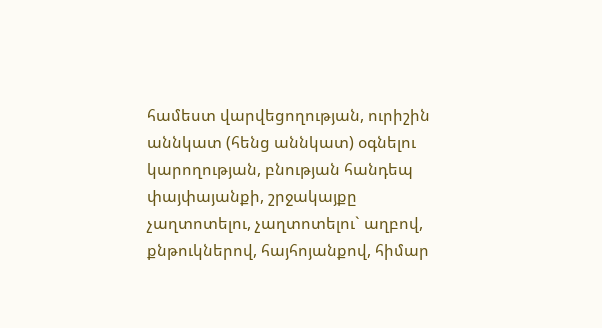համեստ վարվեցողության, ուրիշին աննկատ (հենց աննկատ) օգնելու կարողության, բնության հանդեպ փայփայանքի, շրջակայքը չաղտոտելու, չաղտոտելու` աղբով, քնթուկներով, հայհոյանքով, հիմար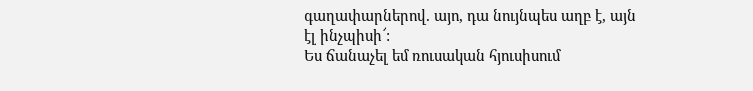գաղափարներով. այո, դա նույնպես աղբ է, այն էլ ինչպիսի՜:
Ես ճանաչել եմ ռուսական հյուսիսում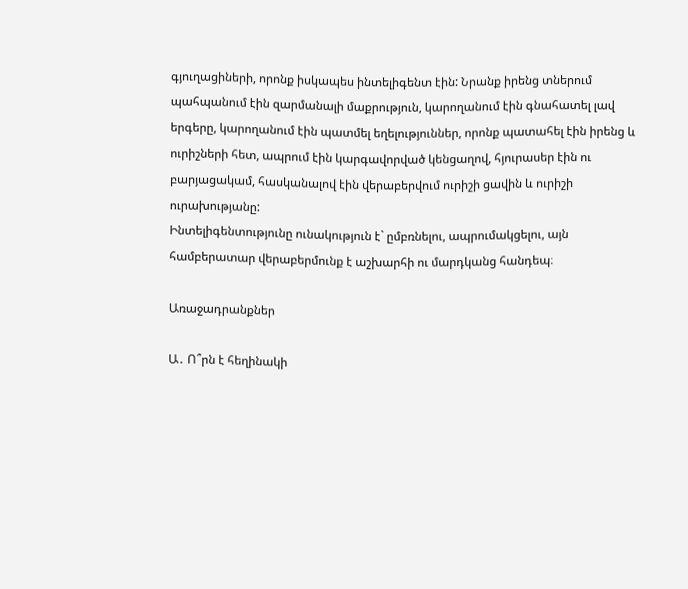գյուղացիների, որոնք իսկապես ինտելիգենտ էին: Նրանք իրենց տներում պահպանում էին զարմանալի մաքրություն, կարողանում էին գնահատել լավ երգերը, կարողանում էին պատմել եղելություններ, որոնք պատահել էին իրենց և ուրիշների հետ, ապրում էին կարգավորված կենցաղով, հյուրասեր էին ու բարյացակամ, հասկանալով էին վերաբերվում ուրիշի ցավին և ուրիշի ուրախությանը:
Ինտելիգենտությունը ունակություն է` ըմբռնելու, ապրումակցելու, այն համբերատար վերաբերմունք է աշխարհի ու մարդկանց հանդեպ։

Առաջադրանքներ

Ա․ Ո՞րն է հեղինակի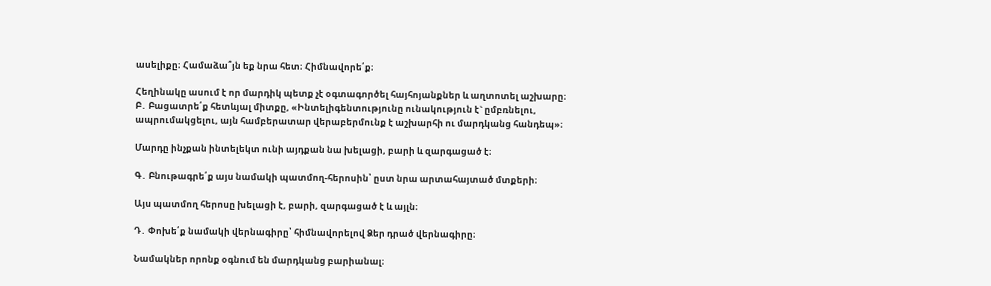ասելիքը։ Համաձա՞յն եք նրա հետ։ Հիմնավորե՛ք։

Հեղինակը ասում է որ մարդիկ պետք չէ օգտագործել հայհոյանքներ և աղտոտել աշխարը։
Բ․ Բացատրե՛ք հետևյալ միտքը, «Ինտելիգենտությունը ունակություն է` ըմբռնելու, ապրումակցելու, այն համբերատար վերաբերմունք է աշխարհի ու մարդկանց հանդեպ»։

Մարդը ինչքան ինտելեկտ ունի այդքան նա խելացի, բարի և զարգացած է։

Գ․ Բնութագրե՛ք այս նամակի պատմող-հերոսին՝ ըստ նրա արտահայտած մտքերի։

Այս պատմող հերոսը խելացի է, բարի, զարգացած է և այլն։

Դ․ Փոխե՛ք նամակի վերնագիրը՝ հիմնավորելով Ձեր դրած վերնագիրը։

Նամակներ որոնք օգնում են մարդկանց բարիանալ։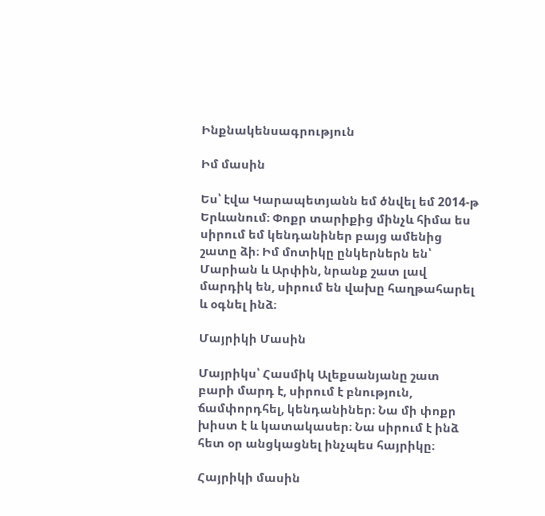Ինքնակենսագրություն

Իմ մասին

Ես՝ էվա Կարապետյանն եմ ծնվել եմ 2014-թ Երևանում։ Փոքր տարիքից մինչև հիմա ես սիրում եմ կենդանիներ բայց ամենից շատը ձի։ Իմ մոտիկը ընկերներն են՝ Մարիան և Արփին, նրանք շատ լավ մարդիկ են, սիրում են վախը հաղթահարել և օգնել ինձ։

Մայրիկի Մասին

Մայրիկս՝ Հասմիկ Ալեքսանյանը շատ բարի մարդ է, սիրում է բնություն, ճամփորդհել, կենդանիներ։ Նա մի փոքր խիստ է և կատակասեր։ Նա սիրում է ինձ հետ օր անցկացնել ինչպես հայրիկը։

Հայրիկի մասին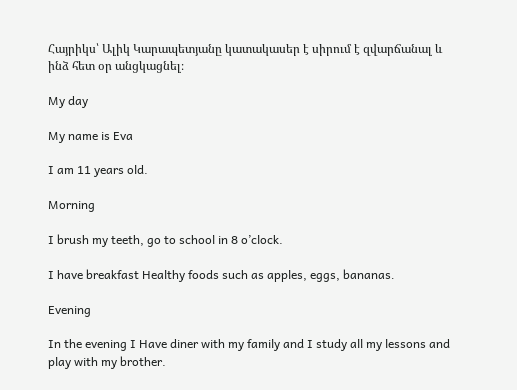Հայրիկս՝ Ալիկ Կարապետյանը կատակասեր է սիրում է զվարճանալ և ինձ հետ օր անցկացնել։

My day

My name is Eva

I am 11 years old.

Morning

I brush my teeth, go to school in 8 o’clock.

I have breakfast Healthy foods such as apples, eggs, bananas․

Evening

In the evening I Have diner with my family and I study all my lessons and play with my brother.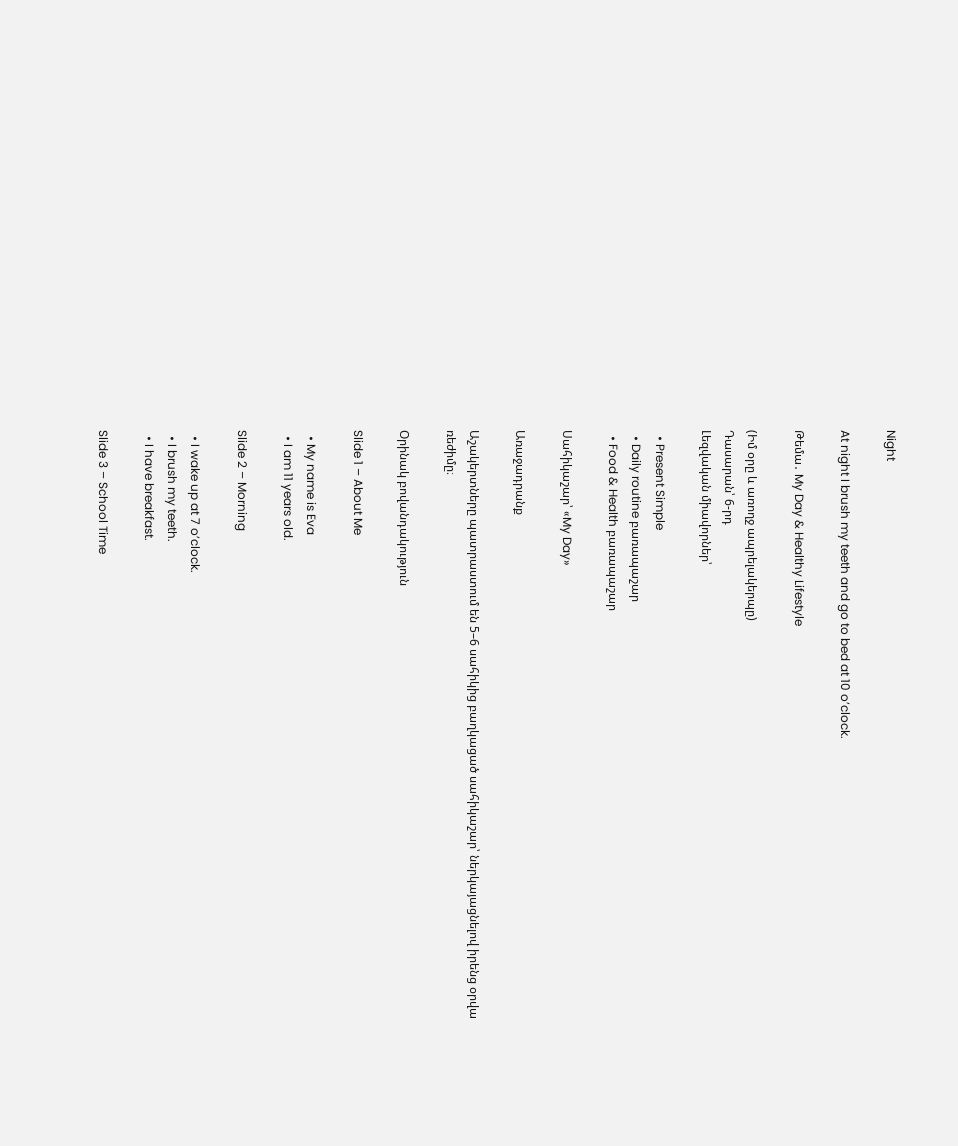Night

At night I brush my teeth and go to bed at 10 o’clock.

Թեմա․ My Day & Healthy Lifestyle

(Իմ օրը և առողջ ապրելակերպը)
Դասարան՝ 6-րդ
Լեզվական միավորներ՝

  • Present Simple
  • Daily routine բառապաշար
  • Food & Health բառապաշար

Սահիկաշար՝ «My Day»

Առաջադրանք

Աշակերտները պատրաստում են 5–6 սահիկից բաղկացած սահիկաշար՝ ներկայացնելով իրենց օրվա ռեժիմը։

Օրինակ բովանդակություն

Slide 1 – About Me

  • My name is Eva
  • I am 11 years old.

Slide 2 – Morning

  • I wake up at 7 o’clock.
  • I brush my teeth.
  • I have breakfast.

Slide 3 – School Time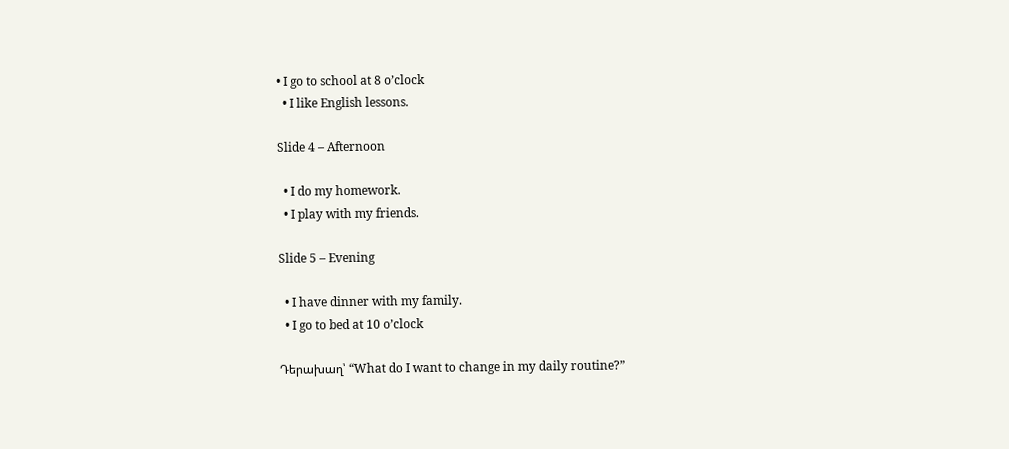• I go to school at 8 o’clock
  • I like English lessons.

Slide 4 – Afternoon

  • I do my homework.
  • I play with my friends.

Slide 5 – Evening

  • I have dinner with my family.
  • I go to bed at 10 o’clock

Դերախաղ՝ “What do I want to change in my daily routine?”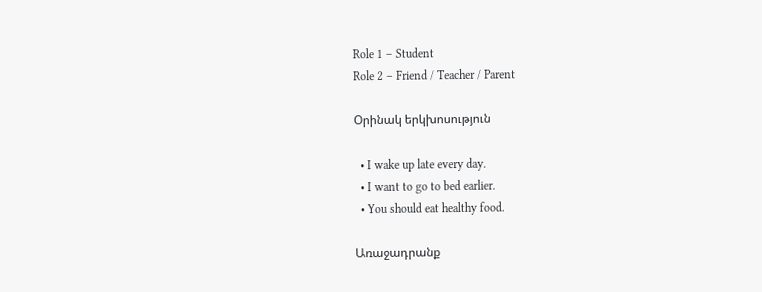Role 1 – Student
Role 2 – Friend / Teacher / Parent

Օրինակ երկխոսություն

  • I wake up late every day.
  • I want to go to bed earlier.
  • You should eat healthy food.

Առաջադրանք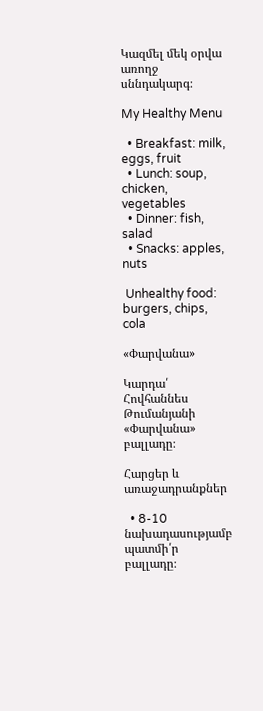Կազմել մեկ օրվա առողջ սննդակարգ։

My Healthy Menu

  • Breakfast: milk, eggs, fruit
  • Lunch: soup, chicken, vegetables
  • Dinner: fish, salad
  • Snacks: apples, nuts

 Unhealthy food: burgers, chips, cola

«Փարվանա»

Կարդա՛ Հովհաննես Թումանյանի «Փարվանա» բալլադը։

Հարցեր և առաջադրանքներ

  • 8-10 նախադասությամբ պատմի՛ր բալլադը։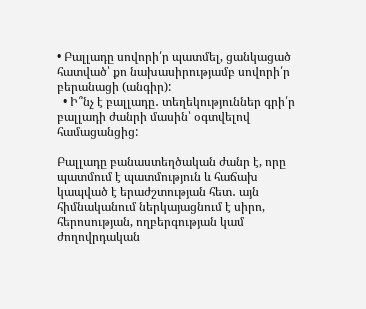• Բալլադը սովորի՛ր պատմել, ցանկացած հատված՝ քո նախասիրությամբ սովորի՛ր բերանացի (անգիր):
  • Ի՞նչ է բալլադը․ տեղեկություններ գրի՛ր բալլադի ժանրի մասին՝ օգտվելով համացանցից:

Բալլադը բանաստեղծական ժանր է, որը պատմում է պատմություն և հաճախ կապված է երաժշտության հետ․ այն հիմնականում ներկայացնում է սիրո, հերոսության, ողբերգության կամ ժողովրդական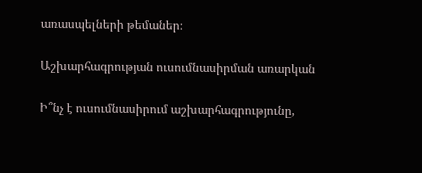առասպելների թեմաներ։

Աշխարհագրության ուսումնասիրման առարկան

Ի՞նչ է ուսումնասիրում աշխարհագրությունը,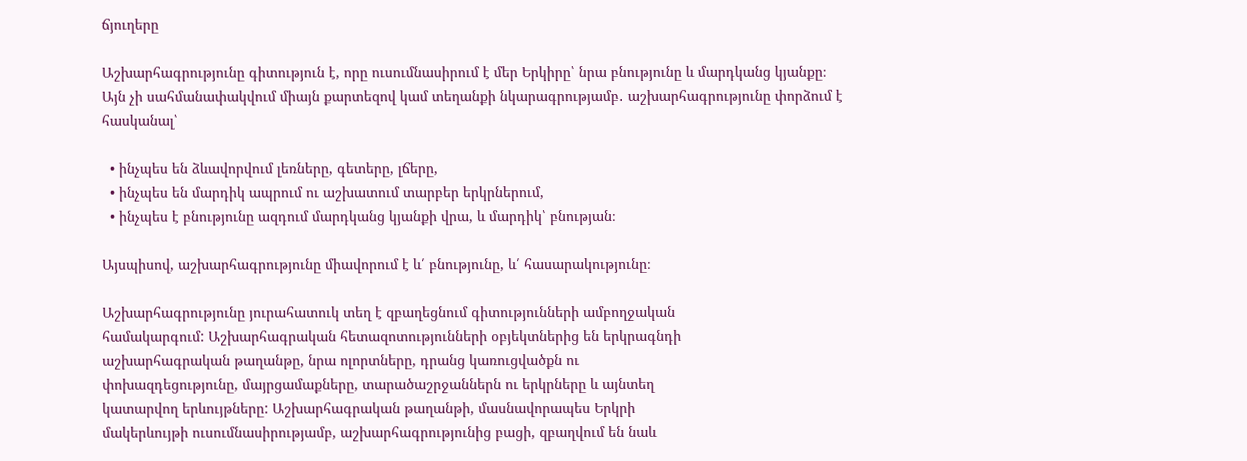ճյուղերը

Աշխարհագրությունը գիտություն է, որը ուսումնասիրում է մեր Երկիրը՝ նրա բնությունը և մարդկանց կյանքը։
Այն չի սահմանափակվում միայն քարտեզով կամ տեղանքի նկարագրությամբ․ աշխարհագրությունը փորձում է հասկանալ՝

  • ինչպես են ձևավորվում լեռները, գետերը, լճերը,
  • ինչպես են մարդիկ ապրում ու աշխատում տարբեր երկրներում,
  • ինչպես է բնությունը ազդում մարդկանց կյանքի վրա, և մարդիկ՝ բնության։

Այսպիսով, աշխարհագրությունը միավորում է և՛ բնությունը, և՛ հասարակությունը։

Աշխարհագրությունը յուրահատուկ տեղ է զբաղեցնում գիտությունների ամբողջական
համակարգում: Աշխարհագրական հետազոտությունների օբյեկտներից են երկրագնդի
աշխարհագրական թաղանթը, նրա ոլորտները, դրանց կառուցվածքն ու
փոխազդեցությունը, մայրցամաքները, տարածաշրջաններն ու երկրները և այնտեղ
կատարվող երևույթները: Աշխարհագրական թաղանթի, մասնավորապես Երկրի
մակերևույթի ուսումնասիրությամբ, աշխարհագրությունից բացի, զբաղվում են նաև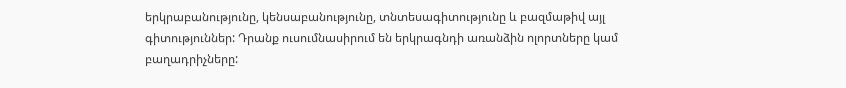երկրաբանությունը, կենսաբանությունը, տնտեսագիտությունը և բազմաթիվ այլ
գիտություններ: Դրանք ուսումնասիրում են երկրագնդի առանձին ոլորտները կամ
բաղադրիչները: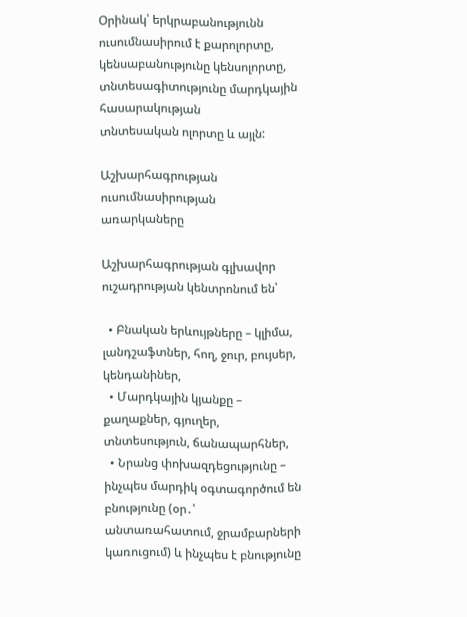Օրինակ՝ երկրաբանությունն ուսումնասիրում է քարոլորտը,
կենսաբանությունը կենսոլորտը, տնտեսագիտությունը մարդկային հասարակության
տնտեսական ոլորտը և այլն:

Աշխարհագրության ուսումնասիրության առարկաները

Աշխարհագրության գլխավոր ուշադրության կենտրոնում են՝

  • Բնական երևույթները – կլիմա, լանդշաֆտներ, հող, ջուր, բույսեր, կենդանիներ,
  • Մարդկային կյանքը – քաղաքներ, գյուղեր, տնտեսություն, ճանապարհներ,
  • Նրանց փոխազդեցությունը – ինչպես մարդիկ օգտագործում են բնությունը (օր․՝ անտառահատում, ջրամբարների կառուցում) և ինչպես է բնությունը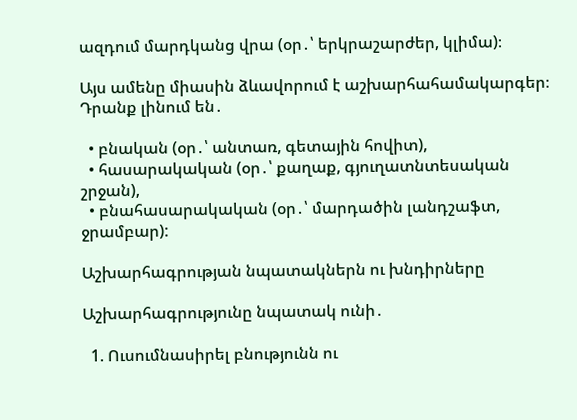ազդում մարդկանց վրա (օր․՝ երկրաշարժեր, կլիմա)։

Այս ամենը միասին ձևավորում է աշխարհահամակարգեր։ Դրանք լինում են․

  • բնական (օր․՝ անտառ, գետային հովիտ),
  • հասարակական (օր․՝ քաղաք, գյուղատնտեսական շրջան),
  • բնահասարակական (օր․՝ մարդածին լանդշաֆտ, ջրամբար):

Աշխարհագրության նպատակներն ու խնդիրները

Աշխարհագրությունը նպատակ ունի․

  1. Ուսումնասիրել բնությունն ու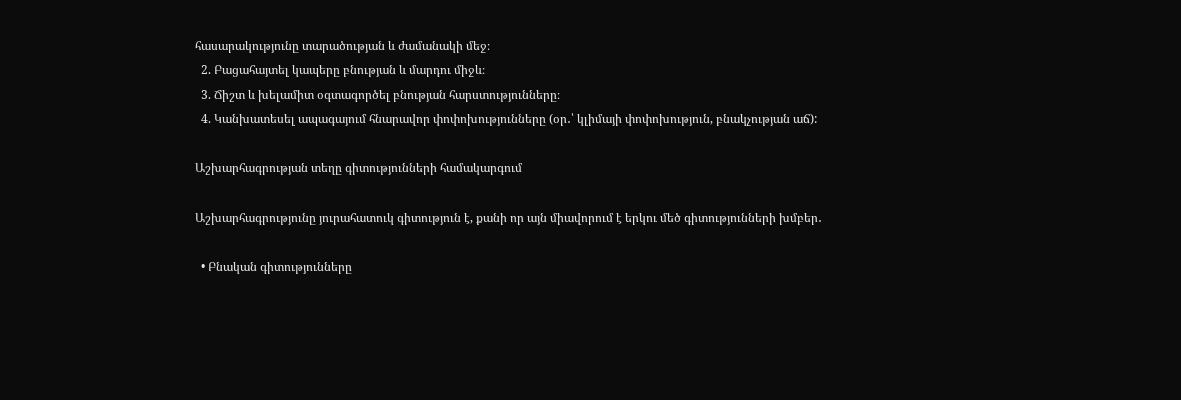հասարակությունը տարածության և ժամանակի մեջ։
  2. Բացահայտել կապերը բնության և մարդու միջև։
  3. Ճիշտ և խելամիտ օգտագործել բնության հարստությունները։
  4. Կանխատեսել ապագայում հնարավոր փոփոխությունները (օր․՝ կլիմայի փոփոխություն, բնակչության աճ):

Աշխարհագրության տեղը գիտությունների համակարգում

Աշխարհագրությունը յուրահատուկ գիտություն է, քանի որ այն միավորում է երկու մեծ գիտությունների խմբեր․

  • Բնական գիտությունները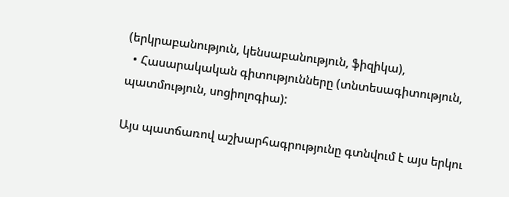(երկրաբանություն, կենսաբանություն, ֆիզիկա),
  • Հասարակական գիտությունները (տնտեսագիտություն, պատմություն, սոցիոլոգիա):

Այս պատճառով աշխարհագրությունը գտնվում է այս երկու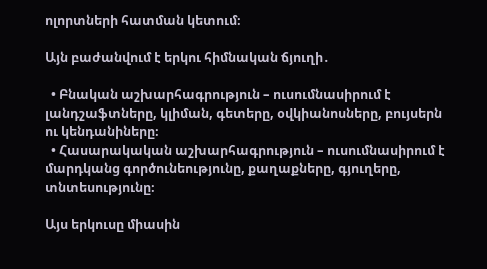ոլորտների հատման կետում։

Այն բաժանվում է երկու հիմնական ճյուղի․

  • Բնական աշխարհագրություն – ուսումնասիրում է լանդշաֆտները, կլիման, գետերը, օվկիանոսները, բույսերն ու կենդանիները։
  • Հասարակական աշխարհագրություն – ուսումնասիրում է մարդկանց գործունեությունը, քաղաքները, գյուղերը, տնտեսությունը։

Այս երկուսը միասին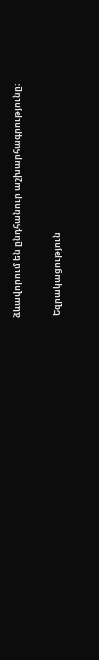ձևավորում են ընդհանուր աշխարհագրությունը։

 Եզրակացություն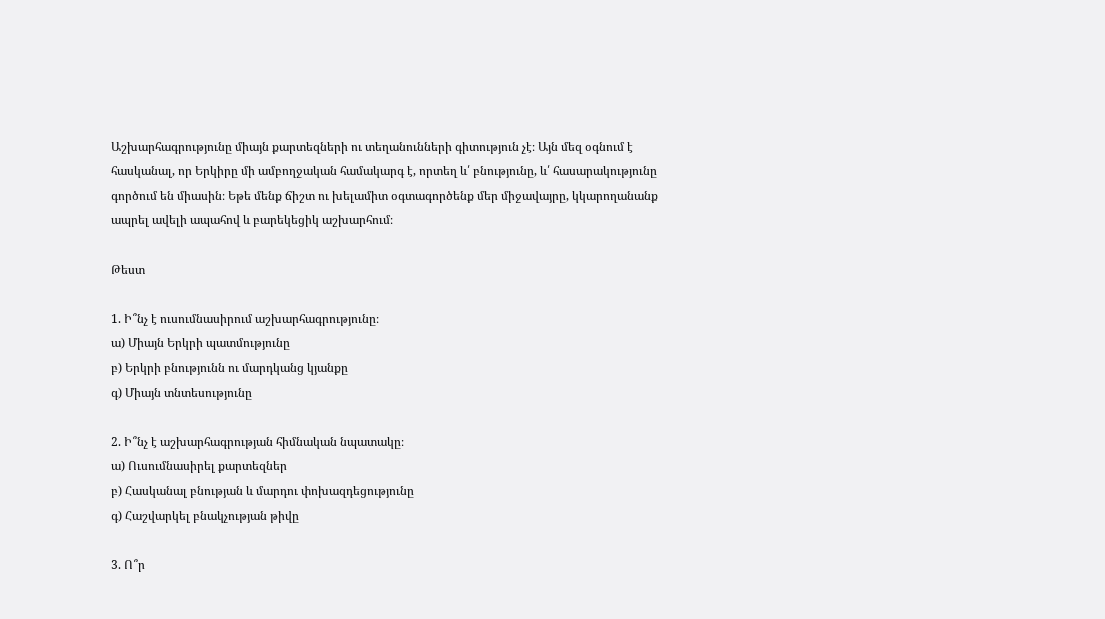Աշխարհագրությունը միայն քարտեզների ու տեղանունների գիտություն չէ։ Այն մեզ օգնում է հասկանալ, որ Երկիրը մի ամբողջական համակարգ է, որտեղ և՛ բնությունը, և՛ հասարակությունը գործում են միասին։ Եթե մենք ճիշտ ու խելամիտ օգտագործենք մեր միջավայրը, կկարողանանք ապրել ավելի ապահով և բարեկեցիկ աշխարհում։

Թեստ

1. Ի՞նչ է ուսումնասիրում աշխարհագրությունը։
ա) Միայն Երկրի պատմությունը
բ) Երկրի բնությունն ու մարդկանց կյանքը
գ) Միայն տնտեսությունը

2. Ի՞նչ է աշխարհագրության հիմնական նպատակը։
ա) Ուսումնասիրել քարտեզներ
բ) Հասկանալ բնության և մարդու փոխազդեցությունը
գ) Հաշվարկել բնակչության թիվը

3. Ո՞ր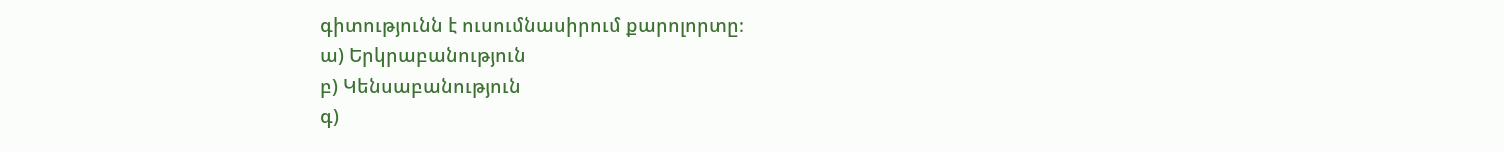գիտությունն է ուսումնասիրում քարոլորտը։
ա) Երկրաբանություն
բ) Կենսաբանություն
գ)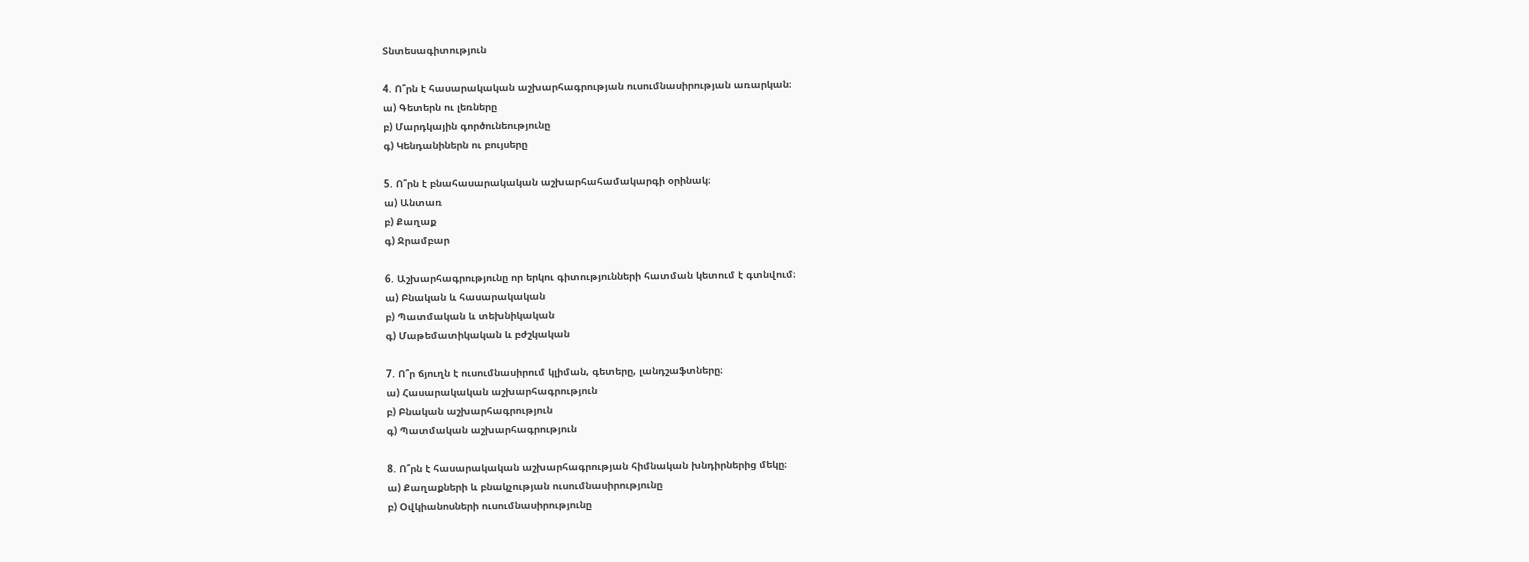Տնտեսագիտություն

4. Ո՞րն է հասարակական աշխարհագրության ուսումնասիրության առարկան։
ա) Գետերն ու լեռները
բ) Մարդկային գործունեությունը
գ) Կենդանիներն ու բույսերը

5. Ո՞րն է բնահասարակական աշխարհահամակարգի օրինակ։
ա) Անտառ
բ) Քաղաք
գ) Ջրամբար

6. Աշխարհագրությունը որ երկու գիտությունների հատման կետում է գտնվում։
ա) Բնական և հասարակական
բ) Պատմական և տեխնիկական
գ) Մաթեմատիկական և բժշկական

7. Ո՞ր ճյուղն է ուսումնասիրում կլիման, գետերը, լանդշաֆտները։
ա) Հասարակական աշխարհագրություն
բ) Բնական աշխարհագրություն
գ) Պատմական աշխարհագրություն

8. Ո՞րն է հասարակական աշխարհագրության հիմնական խնդիրներից մեկը։
ա) Քաղաքների և բնակչության ուսումնասիրությունը
բ) Օվկիանոսների ուսումնասիրությունը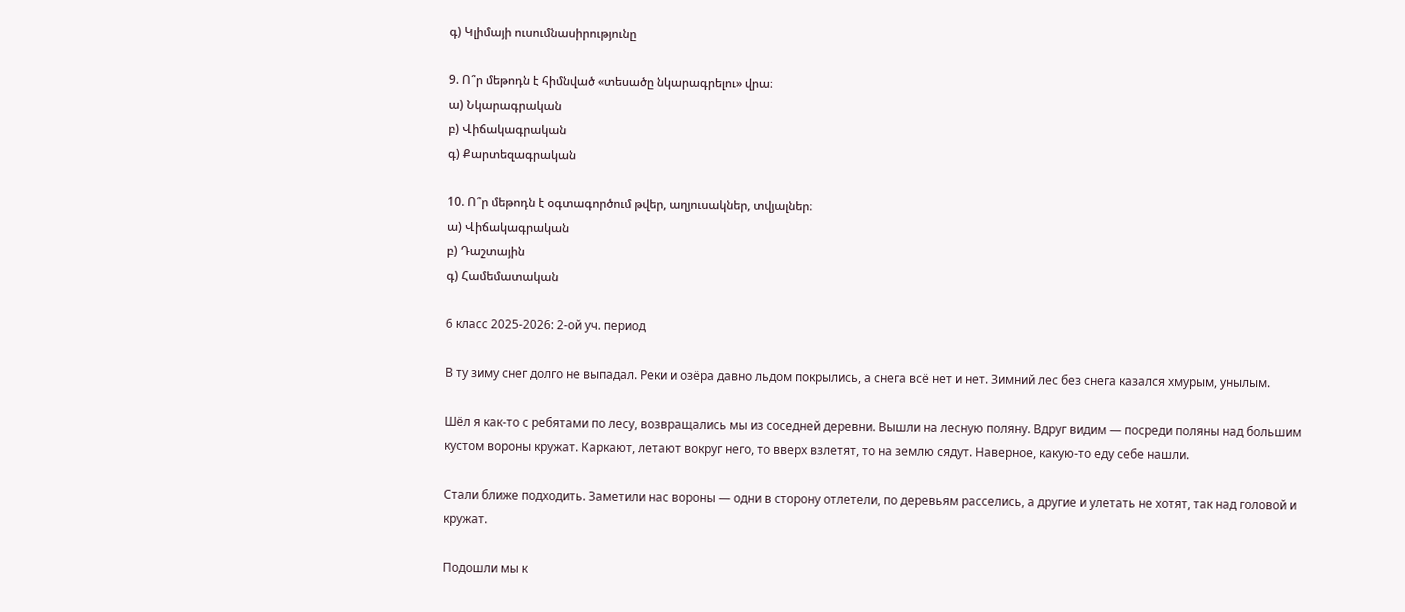գ) Կլիմայի ուսումնասիրությունը

9. Ո՞ր մեթոդն է հիմնված «տեսածը նկարագրելու» վրա։
ա) Նկարագրական
բ) Վիճակագրական
գ) Քարտեզագրական

10. Ո՞ր մեթոդն է օգտագործում թվեր, աղյուսակներ, տվյալներ։
ա) Վիճակագրական
բ) Դաշտային
գ) Համեմատական

6 класс 2025-2026: 2-ой уч. период

В ту зиму снег долго не выпадал. Реки и озёра давно льдом покрылись, а снега всё нет и нет. Зимний лес без снега казался хмурым, унылым.

Шёл я как-то с ребятами по лесу, возвращались мы из соседней деревни. Вышли на лесную поляну. Вдруг видим — посреди поляны над большим кустом вороны кружат. Каркают, летают вокруг него, то вверх взлетят, то на землю сядут. Наверное, какую-то еду себе нашли.

Стали ближе подходить. Заметили нас вороны — одни в сторону отлетели, по деревьям расселись, а другие и улетать не хотят, так над головой и кружат.

Подошли мы к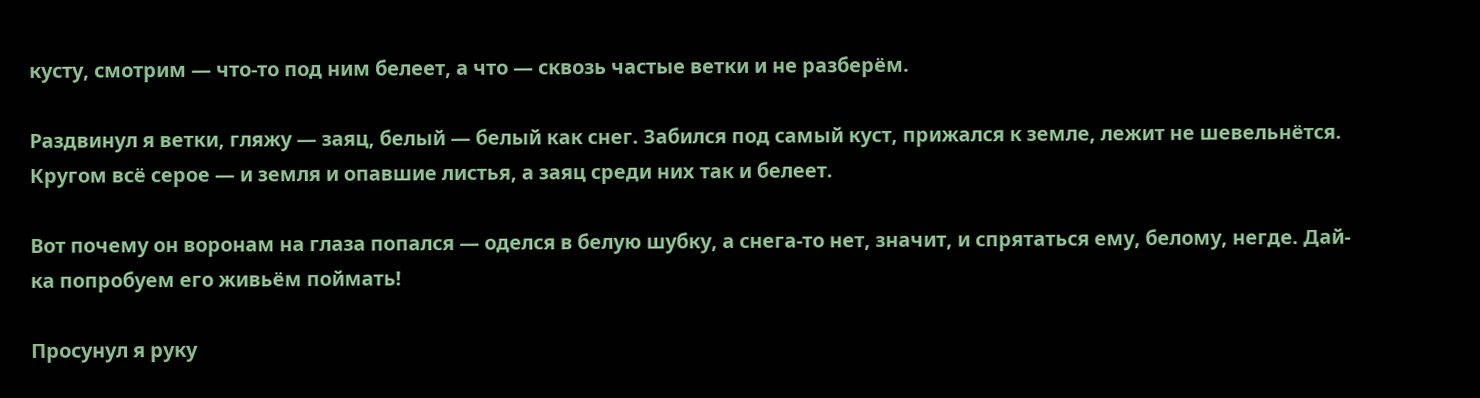кусту, смотрим — что-то под ним белеет, а что — сквозь частые ветки и не разберём.

Раздвинул я ветки, гляжу — заяц, белый — белый как снег. Забился под самый куст, прижался к земле, лежит не шевельнётся. Кругом всё серое — и земля и опавшие листья, а заяц среди них так и белеет.

Вот почему он воронам на глаза попался — оделся в белую шубку, а снега-то нет, значит, и спрятаться ему, белому, негде. Дай-ка попробуем его живьём поймать!

Просунул я руку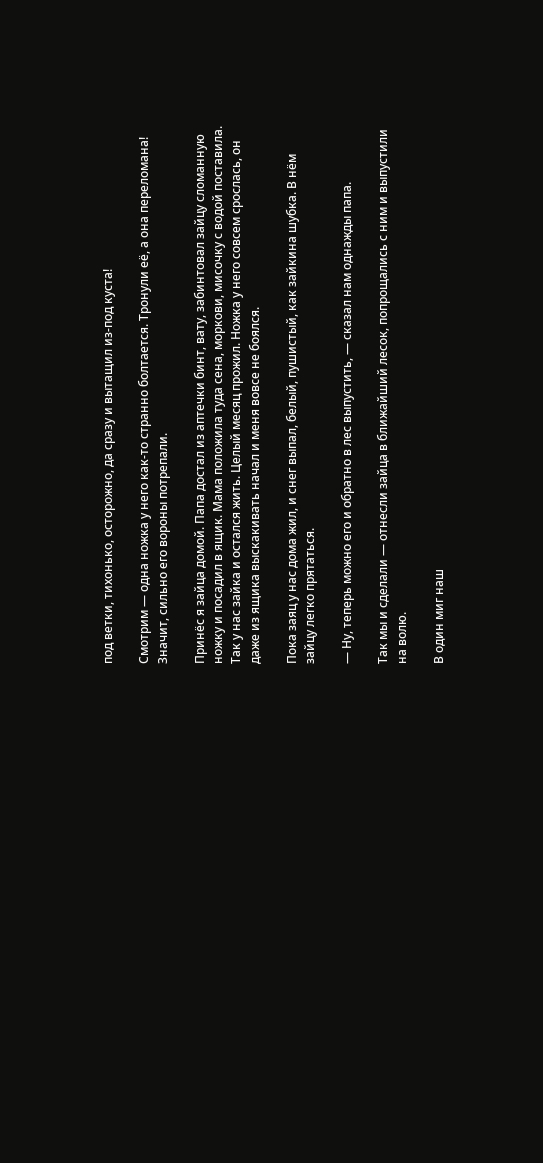под ветки, тихонько, осторожно, да сразу и вытащил из-под куста!

Смотрим — одна ножка у него как-то странно болтается. Тронули её, а она переломана! Значит, сильно его вороны потрепали.

Принёс я зайца домой. Папа достал из аптечки бинт, вату, забинтовал зайцу сломанную ножку и посадил в ящик. Мама положила туда сена, моркови, мисочку с водой поставила. Так у нас зайка и остался жить. Целый месяц прожил. Ножка у него совсем срослась, он даже из ящика выскакивать начал и меня вовсе не боялся.

Пока заяц у нас дома жил, и снег выпал, белый, пушистый, как зайкина шубка. В нём зайцу легко прятаться.

— Ну, теперь можно его и обратно в лес выпустить, — сказал нам однажды папа.

Так мы и сделали — отнесли зайца в ближайший лесок, попрощались с ним и выпустили на волю.

В один миг наш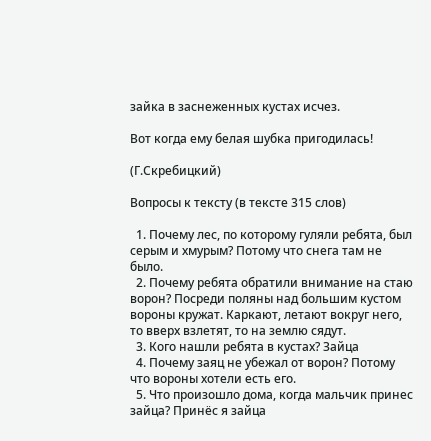зайка в заснеженных кустах исчез.

Вот когда ему белая шубка пригодилась!

(Г.Скребицкий)

Вопросы к тексту (в тексте 315 слов)

  1. Почему лес, по которому гуляли ребята, был серым и хмурым? Потому что снега там не было.
  2. Почему ребята обратили внимание на стаю ворон? Посреди поляны над большим кустом вороны кружат. Каркают, летают вокруг него, то вверх взлетят, то на землю сядут.
  3. Кого нашли ребята в кустах? Зайца
  4. Почему заяц не убежал от ворон? Потому что вороны хотели есть его.
  5. Что произошло дома, когда мальчик принес зайца? Принёс я зайца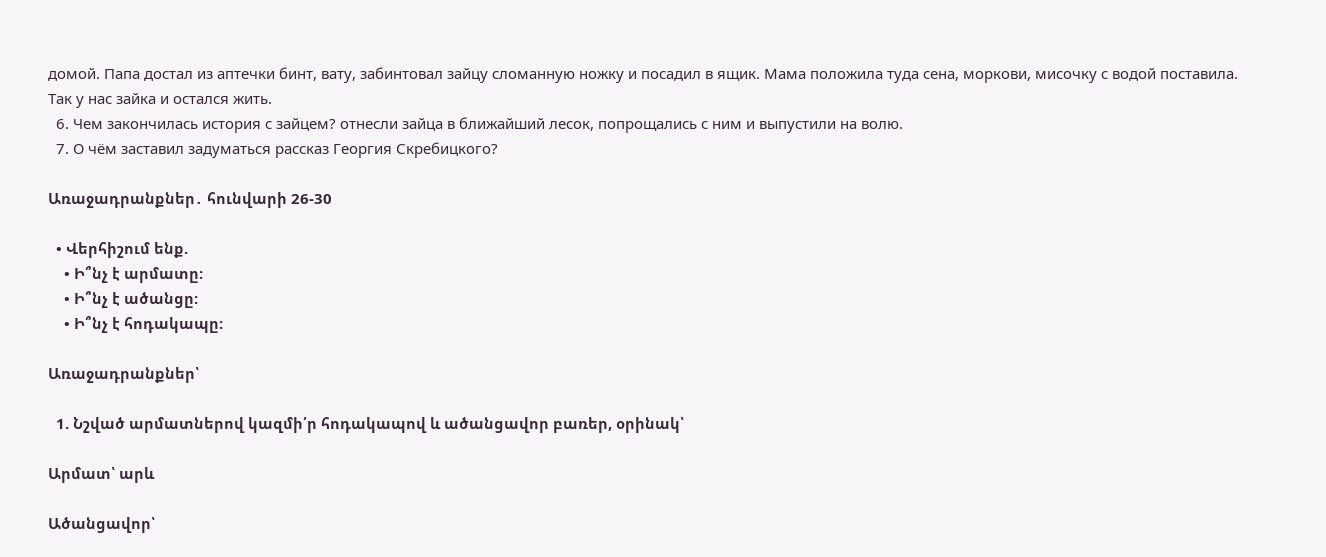домой. Папа достал из аптечки бинт, вату, забинтовал зайцу сломанную ножку и посадил в ящик. Мама положила туда сена, моркови, мисочку с водой поставила. Так у нас зайка и остался жить.
  6. Чем закончилась история с зайцем? отнесли зайца в ближайший лесок, попрощались с ним и выпустили на волю.
  7. О чём заставил задуматься рассказ Георгия Скребицкого?

Առաջադրանքներ․ հունվարի 26-30

  • Վերհիշում ենք.
    • Ի՞նչ է արմատը:
    • Ի՞նչ է ածանցը:
    • Ի՞նչ է հոդակապը:

Առաջադրանքներ՝

  1. Նշված արմատներով կազմի՛ր հոդակապով և ածանցավոր բառեր, օրինակ՝

Արմատ՝ արև

Ածանցավոր՝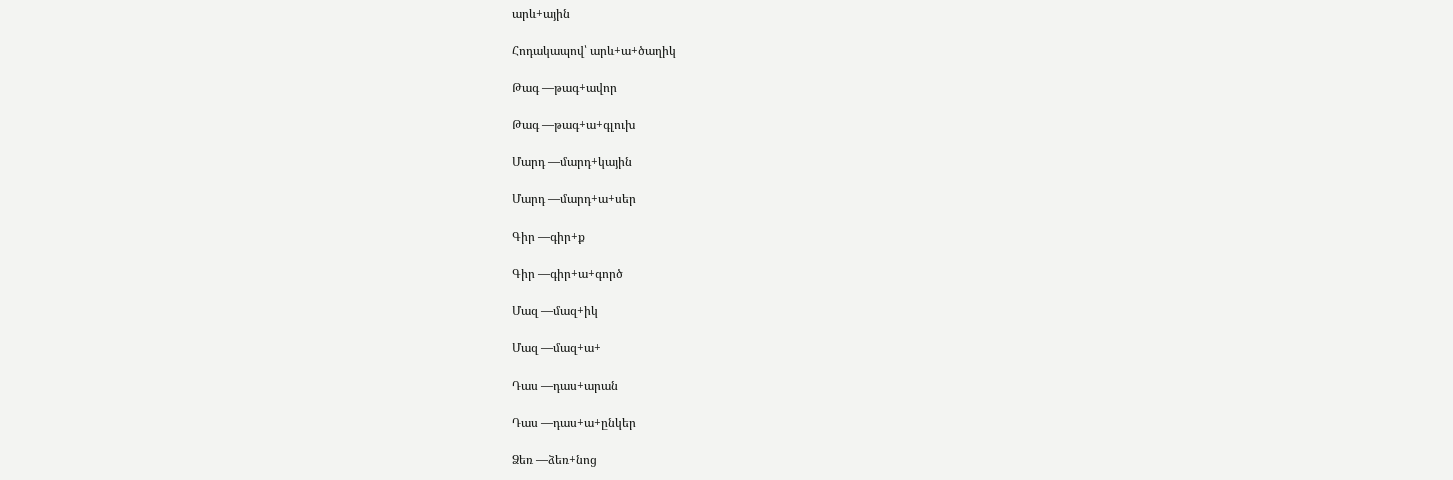արև+ային

Հոդակապով՝ արև+ա+ծաղիկ

Թագ —թագ+ավոր

Թագ —թագ+ա+գլուխ

Մարդ —մարդ+կային

Մարդ —մարդ+ա+սեր

Գիր —գիր+ք

Գիր —գիր+ա+գործ

Մազ —մազ+իկ

Մազ —մազ+ա+

Դաս —դաս+արան

Դաս —դաս+ա+ընկեր

Ձեռ —ձեռ+նոց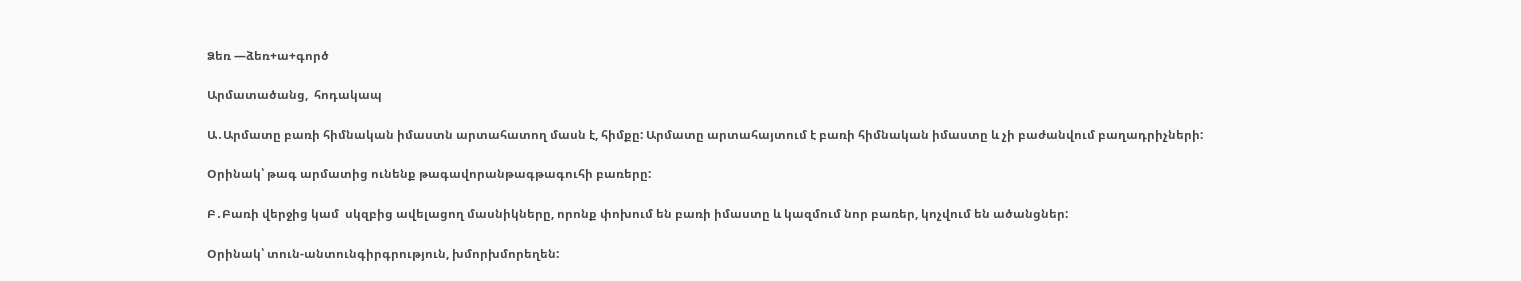Ձեռ —ձեռ+ա+գործ

Արմատածանց,  հոդակապ

Ա․Արմատը բառի հիմնական իմաստն արտահատող մասն է, հիմքը: Արմատը արտահայտում է բառի հիմնական իմաստը և չի բաժանվում բաղադրիչների:

Օրինակ՝ թագ արմատից ունենք թագավորանթագթագուհի բառերը:

Բ․Բառի վերջից կամ  սկզբից ավելացող մասնիկները, որոնք փոխում են բառի իմաստը և կազմում նոր բառեր, կոչվում են ածանցներ:

Օրինակ՝ տուն-անտունգիրգրություն, խմորխմորեղեն: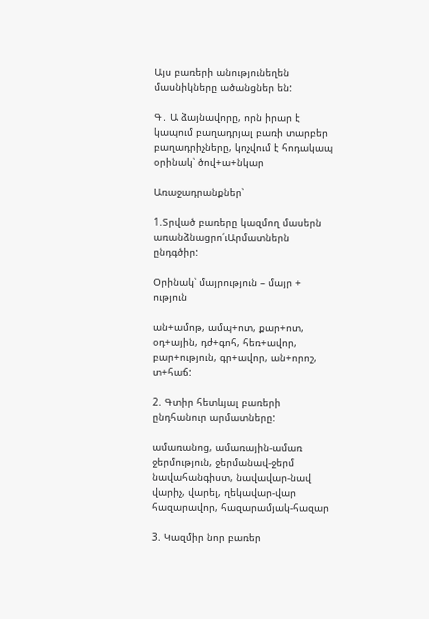Այս բառերի անությունեղեն մասնիկները ածանցներ են:

Գ․ Ա ձայնավորը, որն իրար է կապում բաղադրյալ բառի տարբեր բաղադրիչները, կոչվում է հոդակապ օրինակ՝ ծով+ա+նկար

Առաջադրանքներ՝

1.Տրված բառերը կազմող մասերն առանձնացրո՛ւԱրմատներն ընդգծիր:

Օրինակ՝ մայրություն – մայր + ություն

ան+ամոթ, ամպ+ոտ, քար+ոտ, օդ+ային, դժ+գոհ, հեռ+ավոր, բար+ություն, գր+ավոր, ան+որոշ,  տ+հաճ:

2. Գտիր հետևյալ բառերի ընդհանուր արմատները:

ամառանոց, ամառային-ամառ
ջերմություն, ջերմանավ-ջերմ
նավահանգիստ, նավավար-նավ
վարիչ, վարել, ղեկավար-վար
հազարավոր, հազարամյակ-հազար

3. Կազմիր նոր բառեր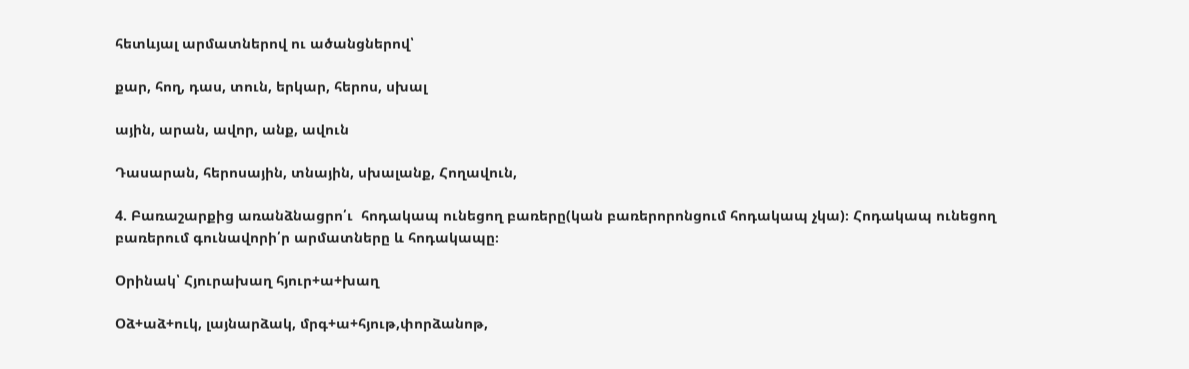հետևյալ արմատներով ու ածանցներով՝

քար, հող, դաս, տուն, երկար, հերոս, սխալ

ային, արան, ավոր, անք, ավուն

Դասարան, հերոսային, տնային, սխալանք, Հողավուն,

4. Բառաշարքից առանձնացրո՛ւ  հոդակապ ունեցող բառերը(կան բառերորոնցում հոդակապ չկա)։ Հոդակապ ունեցող բառերում գունավորի՛ր արմատները և հոդակապը։

Օրինակ՝ Հյուրախաղ հյուր+ա+խաղ

Օձ+աձ+ուկ, լայնարձակ, մրգ+ա+հյութ,փորձանոթ,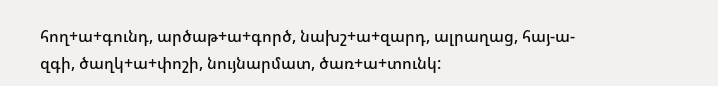հող+ա+գունդ, արծաթ+ա+գործ, նախշ+ա+զարդ, ալրաղաց, հայ-ա-զգի, ծաղկ+ա+փոշի, նույնարմատ, ծառ+ա+տունկ: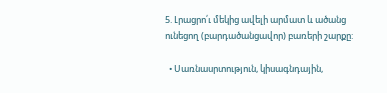5. Լրացրո՛ւ մեկից ավելի արմատ և ածանց ունեցող (բարդածանցավոր) բառերի շարքը:

  • Սառնասրտություն, կիսագնդային,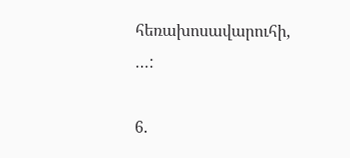հեռախոսավարուհի, …:

6.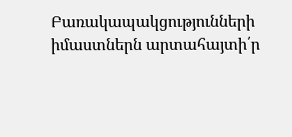Բառակապակցությունների իմաստներն արտահայտի՛ր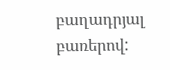բաղադրյալ բառերով: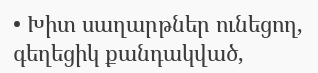• Խիտ սաղարթներ ունեցող, գեղեցիկ քանդակված,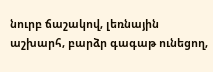նուրբ ճաշակով, լեռնային աշխարհ, բարձր գագաթ ունեցող,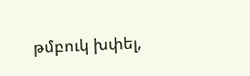թմբուկ խփել,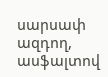սարսափ ազդող, ասֆալտով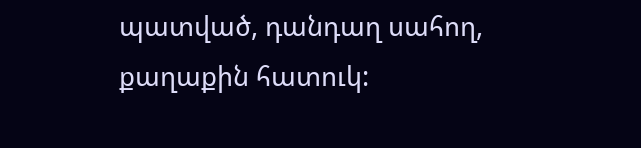պատված, դանդաղ սահող, քաղաքին հատուկ: